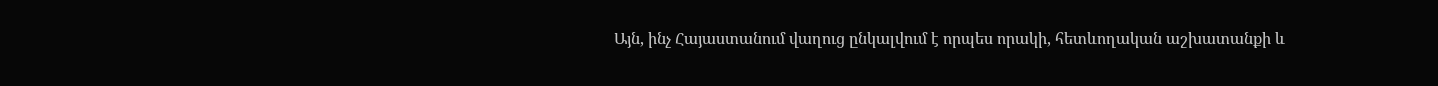Այն, ինչ Հայաստանում վաղուց ընկալվում է որպես որակի, հետևողական աշխատանքի և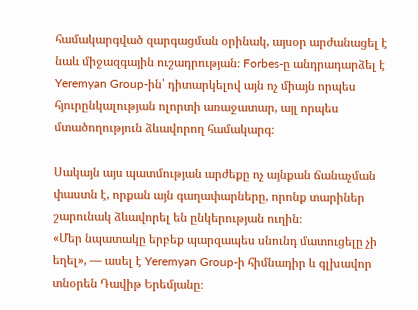համակարգված զարգացման օրինակ, այսօր արժանացել է նաև միջազգային ուշադրության։ Forbes-ը անդրադարձել է Yeremyan Group-ին՝ դիտարկելով այն ոչ միայն որպես հյուրընկալության ոլորտի առաջատար, այլ որպես մտածողություն ձևավորող համակարգ։

Սակայն այս պատմության արժեքը ոչ այնքան ճանաչման փաստն է, որքան այն գաղափարները, որոնք տարիներ շարունակ ձևավորել են ընկերության ուղին։
«Մեր նպատակը երբեք պարզապես սնունդ մատուցելը չի եղել», — ասել է Yeremyan Group-ի հիմնադիր և գլխավոր տնօրեն Դավիթ Երեմյանը։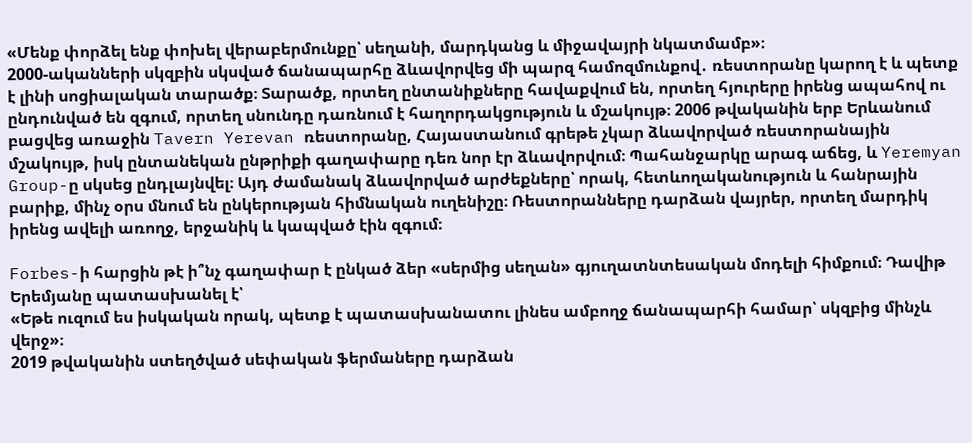«Մենք փորձել ենք փոխել վերաբերմունքը՝ սեղանի, մարդկանց և միջավայրի նկատմամբ»։
2000-ականների սկզբին սկսված ճանապարհը ձևավորվեց մի պարզ համոզմունքով․ ռեստորանը կարող է և պետք է լինի սոցիալական տարածք։ Տարածք, որտեղ ընտանիքները հավաքվում են, որտեղ հյուրերը իրենց ապահով ու ընդունված են զգում, որտեղ սնունդը դառնում է հաղորդակցություն և մշակույթ։ 2006 թվականին երբ Երևանում բացվեց առաջին Tavern Yerevan ռեստորանը, Հայաստանում գրեթե չկար ձևավորված ռեստորանային մշակույթ, իսկ ընտանեկան ընթրիքի գաղափարը դեռ նոր էր ձևավորվում։ Պահանջարկը արագ աճեց, և Yeremyan Group-ը սկսեց ընդլայնվել։ Այդ ժամանակ ձևավորված արժեքները՝ որակ, հետևողականություն և հանրային բարիք, մինչ օրս մնում են ընկերության հիմնական ուղենիշը։ Ռեստորանները դարձան վայրեր, որտեղ մարդիկ իրենց ավելի առողջ, երջանիկ և կապված էին զգում։

Forbes-ի հարցին թէ ի՞նչ գաղափար է ընկած ձեր «սերմից սեղան» գյուղատնտեսական մոդելի հիմքում։ Դավիթ Երեմյանը պատասխանել է՝
«Եթե ուզում ես իսկական որակ, պետք է պատասխանատու լինես ամբողջ ճանապարհի համար՝ սկզբից մինչև վերջ»։
2019 թվականին ստեղծված սեփական ֆերմաները դարձան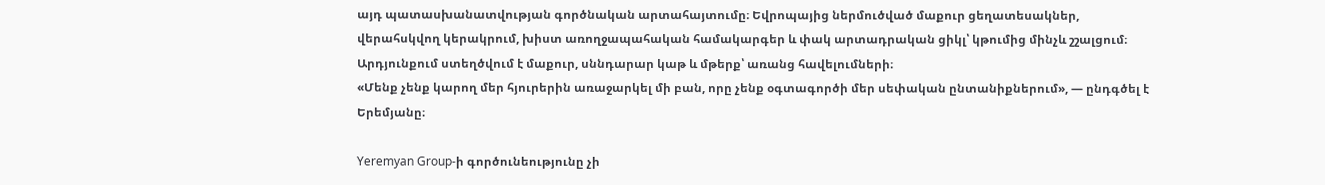այդ պատասխանատվության գործնական արտահայտումը։ Եվրոպայից ներմուծված մաքուր ցեղատեսակներ, վերահսկվող կերակրում, խիստ առողջապահական համակարգեր և փակ արտադրական ցիկլ՝ կթումից մինչև շշալցում։ Արդյունքում ստեղծվում է մաքուր, սննդարար կաթ և մթերք՝ առանց հավելումների։
«Մենք չենք կարող մեր հյուրերին առաջարկել մի բան, որը չենք օգտագործի մեր սեփական ընտանիքներում», — ընդգծել է Երեմյանը։

Yeremyan Group-ի գործունեությունը չի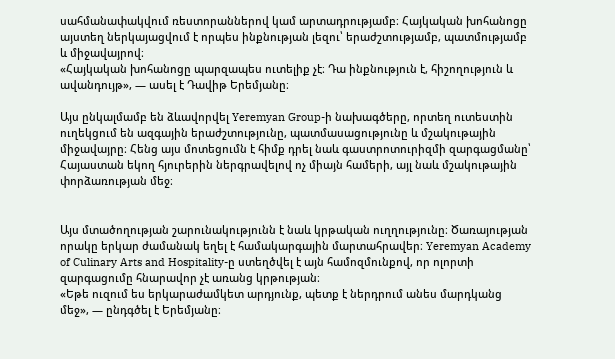սահմանափակվում ռեստորաններով կամ արտադրությամբ։ Հայկական խոհանոցը այստեղ ներկայացվում է որպես ինքնության լեզու՝ երաժշտությամբ, պատմությամբ և միջավայրով։
«Հայկական խոհանոցը պարզապես ուտելիք չէ։ Դա ինքնություն է, հիշողություն և ավանդույթ», — ասել է Դավիթ Երեմյանը։

Այս ընկալմամբ են ձևավորվել Yeremyan Group-ի նախագծերը, որտեղ ուտեստին ուղեկցում են ազգային երաժշտությունը, պատմասացությունը և մշակութային միջավայրը։ Հենց այս մոտեցումն է հիմք դրել նաև գաստրոտուրիզմի զարգացմանը՝ Հայաստան եկող հյուրերին ներգրավելով ոչ միայն համերի, այլ նաև մշակութային փորձառության մեջ։


Այս մտածողության շարունակությունն է նաև կրթական ուղղությունը։ Ծառայության որակը երկար ժամանակ եղել է համակարգային մարտահրավեր։ Yeremyan Academy of Culinary Arts and Hospitality-ը ստեղծվել է այն համոզմունքով, որ ոլորտի զարգացումը հնարավոր չէ առանց կրթության։
«Եթե ուզում ես երկարաժամկետ արդյունք, պետք է ներդրում անես մարդկանց մեջ», — ընդգծել է Երեմյանը։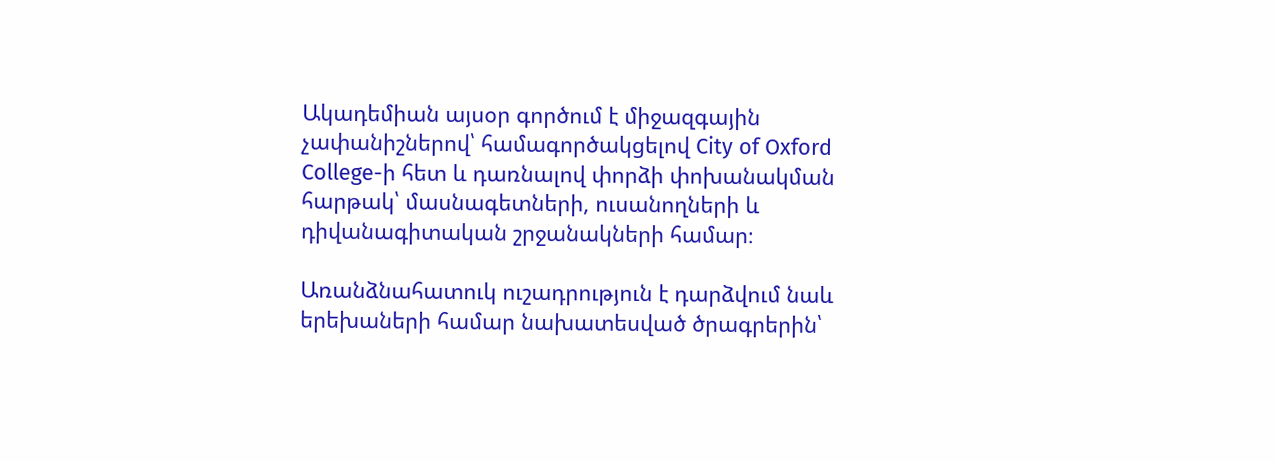Ակադեմիան այսօր գործում է միջազգային չափանիշներով՝ համագործակցելով City of Oxford College-ի հետ և դառնալով փորձի փոխանակման հարթակ՝ մասնագետների, ուսանողների և դիվանագիտական շրջանակների համար։

Առանձնահատուկ ուշադրություն է դարձվում նաև երեխաների համար նախատեսված ծրագրերին՝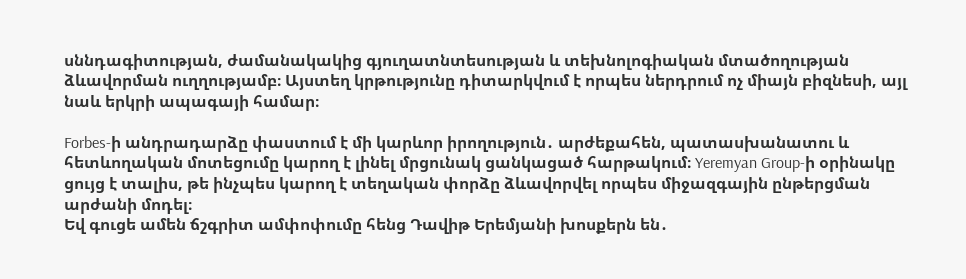սննդագիտության, ժամանակակից գյուղատնտեսության և տեխնոլոգիական մտածողության ձևավորման ուղղությամբ։ Այստեղ կրթությունը դիտարկվում է որպես ներդրում ոչ միայն բիզնեսի, այլ նաև երկրի ապագայի համար։

Forbes-ի անդրադարձը փաստում է մի կարևոր իրողություն․ արժեքահեն, պատասխանատու և հետևողական մոտեցումը կարող է լինել մրցունակ ցանկացած հարթակում։ Yeremyan Group-ի օրինակը ցույց է տալիս, թե ինչպես կարող է տեղական փորձը ձևավորվել որպես միջազգային ընթերցման արժանի մոդել։
Եվ գուցե ամեն ճշգրիտ ամփոփումը հենց Դավիթ Երեմյանի խոսքերն են․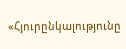«Հյուրընկալությունը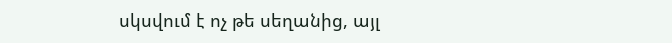սկսվում է ոչ թե սեղանից, այլ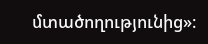մտածողությունից»։